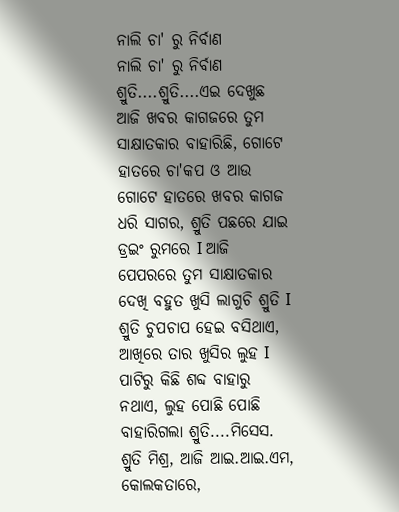ନାଲି ଚା' ରୁ ନିର୍ବାଣ
ନାଲି ଚା' ରୁ ନିର୍ବାଣ
ଶ୍ରୁତି....ଶ୍ରୁତି....ଏଇ ଦେଖୁଛ ଆଜି ଖବର କାଗଜରେ ତୁମ ସାକ୍ଷାତକାର ବାହାରିଛି, ଗୋଟେ ହାତରେ ଚା'କପ ଓ ଆଉ ଗୋଟେ ହାତରେ ଖବର କାଗଜ ଧରି ସାଗର, ଶ୍ରୁତି ପଛରେ ଯାଇ ଡ୍ରଇଂ ରୁମରେ I ଆଜି ପେପରରେ ତୁମ ସାକ୍ଷାତକାର ଦେଖି ବହୁତ ଖୁସି ଲାଗୁଚି ଶ୍ରୁତି I ଶ୍ରୁତି ଚୁପଚାପ ହେଇ ବସିଥାଏ, ଆଖିରେ ତାର ଖୁସିର ଲୁହ I ପାଟିରୁ କିଛି ଶବ୍ଦ ବାହାରୁ ନଥାଏ, ଲୁହ ପୋଛି ପୋଛି ବାହାରିଗଲା ଶ୍ରୁତି....ମିସେସ. ଶ୍ରୁତି ମିଶ୍ର, ଆଜି ଆଇ.ଆଇ.ଏମ, କୋଲକତାରେ,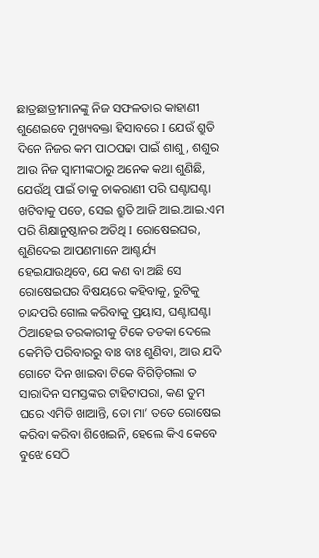ଛାତ୍ରଛାତ୍ରୀମାନଙ୍କୁ ନିଜ ସଫଳତାର କାହାଣୀ ଶୁଣେଇବେ ମୁଖ୍ୟବକ୍ତା ହିସାବରେ I ଯେଉଁ ଶ୍ରୁତି ଦିନେ ନିଜର କମ ପାଠପଢା ପାଇଁ ଶାଶୁ, ଶଶୁର ଆଉ ନିଜ ସ୍ୱାମୀଙ୍କଠାରୁ ଅନେକ କଥା ଶୁଣିଛି, ଯେଉଁଥି ପାଇଁ ତାକୁ ଚାକରାଣୀ ପରି ଘଣ୍ଟାଘଣ୍ଟା ଖଟିବାକୁ ପଡେ, ସେଇ ଶ୍ରୁତି ଆଜି ଆଇ.ଆଇ.ଏମ ପରି ଶିକ୍ଷାନୁଷ୍ଠାନର ଅତିଥି I ରୋଷେଇଘର, ଶୁଣିଦେଇ ଆପଣମାନେ ଆଶ୍ଚର୍ଯ୍ୟ ହେଇଯାଉଥିବେ, ଯେ କଣ ବା ଅଛି ସେ ରୋଷେଇଘର ବିଷୟରେ କହିବାକୁ, ରୁଟିକୁ ଚାନ୍ଦପରି ଗୋଲ କରିବାକୁ ପ୍ରୟାସ, ଘଣ୍ଟାଘଣ୍ଟା ଠିଆହେଇ ତରକାରୀକୁ ଟିକେ ତଡକା ଦେଲେ କେମିତି ପରିବାରରୁ ବାଃ ବାଃ ଶୁଣିବା, ଆଉ ଯଦି ଗୋଟେ ଦିନ ଖାଇବା ଟିକେ ବିଗିଡ଼ିଗଲା ତ ସାରାଦିନ ସମସ୍ତଙ୍କର ଟାହିଟାପରା, କଣ ତୁମ ଘରେ ଏମିତି ଖାଆନ୍ତି, ତୋ ମା’ ତତେ ରୋଷେଇ କରିବା କରିବା ଶିଖେଇନି, ହେଲେ କିଏ କେବେ ବୁଝେ ସେଠି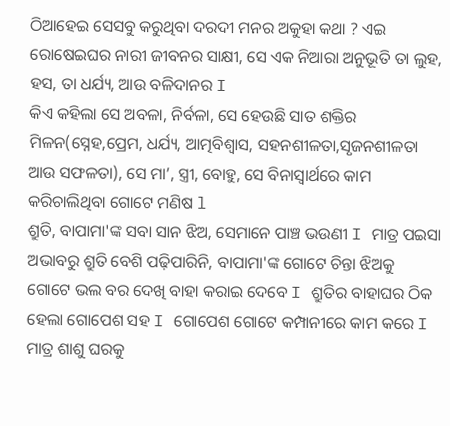ଠିଆହେଇ ସେସବୁ କରୁଥିବା ଦରଦୀ ମନର ଅକୁହା କଥା ? ଏଇ ରୋଷେଇଘର ନାରୀ ଜୀବନର ସାକ୍ଷୀ, ସେ ଏକ ନିଆରା ଅନୁଭୂତି ତା ଲୁହ, ହସ, ତା ଧର୍ଯ୍ୟ, ଆଉ ବଳିଦାନର I
କିଏ କହିଲା ସେ ଅବଳା, ନିର୍ବଳା, ସେ ହେଉଛି ସାତ ଶକ୍ତିର ମିଳନ(ସ୍ନେହ,ପ୍ରେମ, ଧର୍ଯ୍ୟ, ଆତ୍ମବିଶ୍ୱାସ, ସହନଶୀଳତା,ସୃଜନଶୀଳତା ଆଉ ସଫଳତା), ସେ ମା’, ସ୍ତ୍ରୀ, ବୋହୁ, ସେ ବିନାସ୍ୱାର୍ଥରେ କାମ କରିଚାଲିଥିବା ଗୋଟେ ମଣିଷ l
ଶ୍ରୁତି, ବାପାମା'ଙ୍କ ସବା ସାନ ଝିଅ, ସେମାନେ ପାଞ୍ଚ ଭଉଣୀ I ମାତ୍ର ପଇସା ଅଭାବରୁ ଶ୍ରୁତି ବେଶି ପଢ଼ିପାରିନି, ବାପାମା'ଙ୍କ ଗୋଟେ ଚିନ୍ତା ଝିଅକୁ ଗୋଟେ ଭଲ ବର ଦେଖି ବାହା କରାଇ ଦେବେ I ଶ୍ରୁତିର ବାହାଘର ଠିକ ହେଲା ଗୋପେଶ ସହ I ଗୋପେଶ ଗୋଟେ କମ୍ପାନୀରେ କାମ କରେ I ମାତ୍ର ଶାଶୁ ଘରକୁ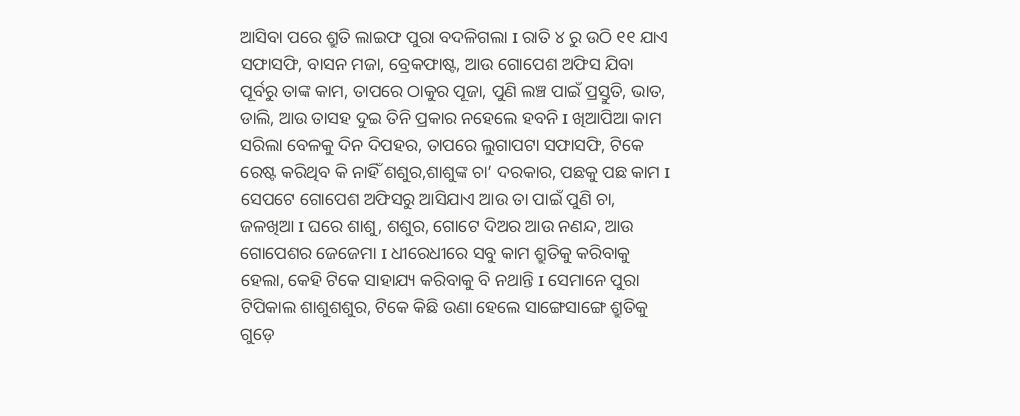ଆସିବା ପରେ ଶ୍ରୁତି ଲାଇଫ ପୁରା ବଦଳିଗଲା I ରାତି ୪ ରୁ ଉଠି ୧୧ ଯାଏ ସଫାସଫି, ବାସନ ମଜା, ବ୍ରେକଫାଷ୍ଟ, ଆଉ ଗୋପେଶ ଅଫିସ ଯିବା ପୂର୍ବରୁ ତାଙ୍କ କାମ, ତାପରେ ଠାକୁର ପୂଜା, ପୁଣି ଲଞ୍ଚ ପାଇଁ ପ୍ରସ୍ତୁତି, ଭାତ, ଡାଲି, ଆଉ ତାସହ ଦୁଇ ତିନି ପ୍ରକାର ନହେଲେ ହବନି I ଖିଆପିଆ କାମ ସରିଲା ବେଳକୁ ଦିନ ଦିପହର, ତାପରେ ଲୁଗାପଟା ସଫାସଫି, ଟିକେ ରେଷ୍ଟ କରିଥିବ କି ନାହିଁ ଶଶୁର,ଶାଶୁଙ୍କ ଚା’ ଦରକାର, ପଛକୁ ପଛ କାମ I ସେପଟେ ଗୋପେଶ ଅଫିସରୁ ଆସିଯାଏ ଆଉ ତା ପାଇଁ ପୁଣି ଚା, ଜଳଖିଆ I ଘରେ ଶାଶୁ, ଶଶୁର, ଗୋଟେ ଦିଅର ଆଉ ନଣନ୍ଦ, ଆଉ ଗୋପେଶର ଜେଜେମା I ଧୀରେଧୀରେ ସବୁ କାମ ଶ୍ରୁତିକୁ କରିବାକୁ ହେଲା, କେହି ଟିକେ ସାହାଯ୍ୟ କରିବାକୁ ବି ନଥାନ୍ତି I ସେମାନେ ପୁରା ଟିପିକାଲ ଶାଶୁଶଶୁର, ଟିକେ କିଛି ଉଣା ହେଲେ ସାଙ୍ଗେସାଙ୍ଗେ ଶ୍ରୁତିକୁ ଗୁଡ଼େ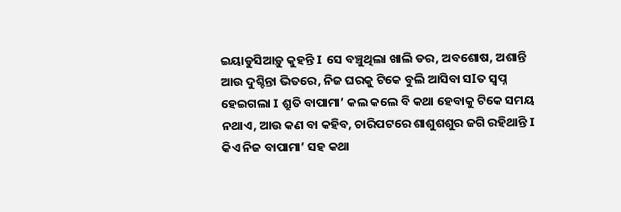ଇୟାଡୁସିଆଡ଼ୁ କୁହନ୍ତି I ସେ ବଞ୍ଚୁଥିଲା ଖାଲି ଡର, ଅବଶୋଷ, ଅଶାନ୍ତି ଆଉ ଦୁଶ୍ଚିନ୍ତା ଭିତରେ, ନିଜ ଘରକୁ ଟିକେ ବୁଲି ଆସିବା ସIତ ସ୍ୱପ୍ନ ହେଇଗଲା I ଶ୍ରୁତି ବାପାମା’ କଲ କଲେ ବି କଥା ହେବାକୁ ଟିକେ ସମୟ ନଥାଏ, ଆଉ କଣ ବା କହିବ, ଚାରିପଟରେ ଶାଶୁଶଶୁର ଜଗି ରହିଥାନ୍ତି I କିଏ ନିଜ ବାପାମା’ ସହ କଥା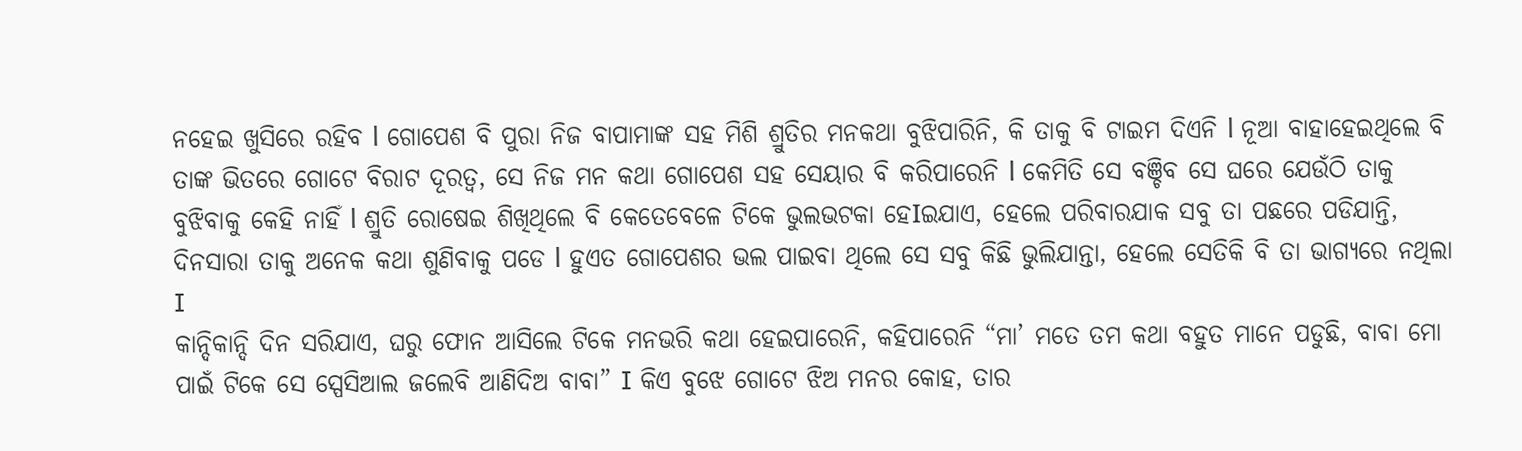ନହେଇ ଖୁସିରେ ରହିବ l ଗୋପେଶ ବି ପୁରା ନିଜ ବାପାମାଙ୍କ ସହ ମିଶି ଶ୍ରୁତିର ମନକଥା ବୁଝିପାରିନି, କି ତାକୁ ବି ଟାଇମ ଦିଏନି l ନୂଆ ବାହାହେଇଥିଲେ ବି ତାଙ୍କ ଭିତରେ ଗୋଟେ ବିରାଟ ଦୂରତ୍ୱ, ସେ ନିଜ ମନ କଥା ଗୋପେଶ ସହ ସେୟାର ବି କରିପାରେନି l କେମିତି ସେ ବଞ୍ଚିବ ସେ ଘରେ ଯେଉଁଠି ତାକୁ ବୁଝିବାକୁ କେହି ନାହିଁ l ଶ୍ରୁତି ରୋଷେଇ ଶିଖିଥିଲେ ବି କେତେବେଳେ ଟିକେ ଭୁଲଭଟକା ହେIଇଯାଏ, ହେଲେ ପରିବାରଯାକ ସବୁ ତା ପଛରେ ପଡିଯାନ୍ତି, ଦିନସାରା ତାକୁ ଅନେକ କଥା ଶୁଣିବାକୁ ପଡେ l ହୁଏତ ଗୋପେଶର ଭଲ ପାଇବା ଥିଲେ ସେ ସବୁ କିଛି ଭୁଲିଯାନ୍ତା, ହେଲେ ସେତିକି ବି ତା ଭାଗ୍ୟରେ ନଥିଲା I
କାନ୍ଦିକାନ୍ଦି ଦିନ ସରିଯାଏ, ଘରୁ ଫୋନ ଆସିଲେ ଟିକେ ମନଭରି କଥା ହେଇପାରେନି, କହିପାରେନି “ମା’ ମତେ ତମ କଥା ବହୁତ ମାନେ ପଡୁଛି, ବାବା ମୋ ପାଇଁ ଟିକେ ସେ ସ୍ପେସିଆଲ ଜଲେବି ଆଣିଦିଅ ବାବା” I କିଏ ବୁଝେ ଗୋଟେ ଝିଅ ମନର କୋହ, ତାର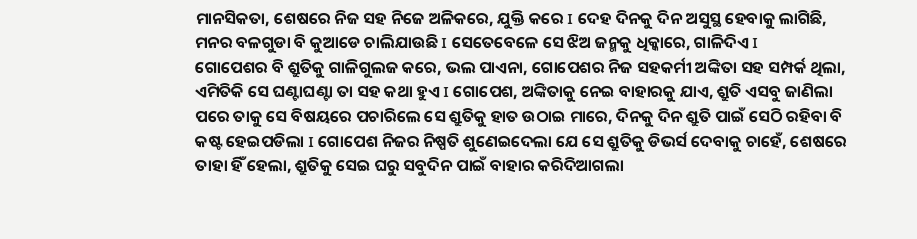ମାନସିକତା, ଶେଷରେ ନିଜ ସହ ନିଜେ ଅଳିକରେ, ଯୁକ୍ତି କରେ I ଦେହ ଦିନକୁ ଦିନ ଅସୁସ୍ଥ ହେବାକୁ ଲାଗିଛି, ମନର ବଳଗୁଡା ବି କୁଆଡେ ଚାଲିଯାଉଛି I ସେତେବେଳେ ସେ ଝିଅ ଜନ୍ମକୁ ଧିକ୍କାରେ, ଗାଳିଦିଏ I
ଗୋପେଶର ବି ଶ୍ରୁତିକୁ ଗାଳିଗୁଲଜ କରେ, ଭଲ ପାଏନା, ଗୋପେଶର ନିଜ ସହକର୍ମୀ ଅଙ୍କିତା ସହ ସମ୍ପର୍କ ଥିଲା, ଏମିତିକି ସେ ଘଣ୍ଟାଘଣ୍ଟା ତା ସହ କଥା ହୁଏ I ଗୋପେଶ, ଅଙ୍କିତାକୁ ନେଇ ବାହାରକୁ ଯାଏ, ଶ୍ରୁତି ଏସବୁ ଜାଣିଲା ପରେ ତାକୁ ସେ ବିଷୟରେ ପଚାରିଲେ ସେ ଶ୍ରୁତିକୁ ହାତ ଉଠାଇ ମାରେ, ଦିନକୁ ଦିନ ଶ୍ରୁତି ପାଇଁ ସେଠି ରହିବା ବି କଷ୍ଟ ହେଇପଡିଲା I ଗୋପେଶ ନିଜର ନିଷ୍ପତି ଶୁଣେଇଦେଲା ଯେ ସେ ଶ୍ରୁତିକୁ ଡିଭର୍ସ ଦେବାକୁ ଚାହେଁ, ଶେଷରେ ତାହା ହିଁ ହେଲା, ଶ୍ରୁତିକୁ ସେଇ ଘରୁ ସବୁଦିନ ପାଇଁ ବାହାର କରିଦିଆଗଲା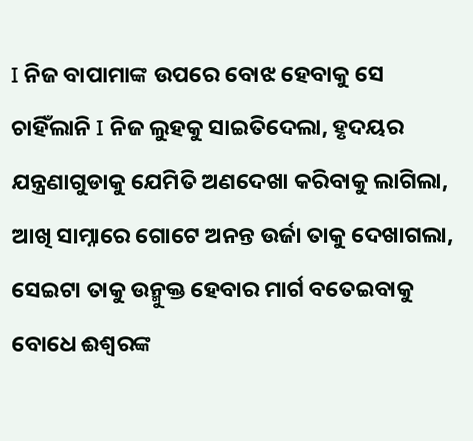I ନିଜ ବାପାମାଙ୍କ ଉପରେ ବୋଝ ହେବାକୁ ସେ ଚାହିଁଲାନି I ନିଜ ଲୁହକୁ ସାଇତିଦେଲା, ହୃଦୟର ଯନ୍ତ୍ରଣାଗୁଡାକୁ ଯେମିତି ଅଣଦେଖା କରିବାକୁ ଲାଗିଲା, ଆଖି ସାମ୍ନାରେ ଗୋଟେ ଅନନ୍ତ ଉର୍ଜା ତାକୁ ଦେଖାଗଲା, ସେଇଟା ତାକୁ ଉନ୍ମୁକ୍ତ ହେବାର ମାର୍ଗ ବତେଇବାକୁ ବୋଧେ ଈଶ୍ୱରଙ୍କ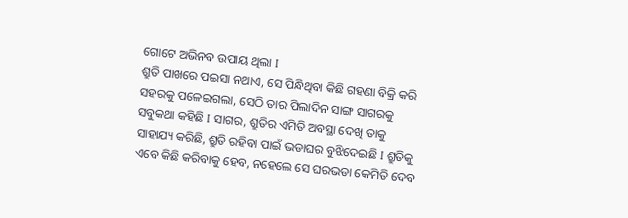ଗୋଟେ ଅଭିନବ ଉପାୟ ଥିଲା I
ଶ୍ରୁତି ପାଖରେ ପଇସା ନଥାଏ, ସେ ପିନ୍ଧିଥିବା କିଛି ଗହଣା ବିକ୍ରି କରି ସହରକୁ ପଳେଇଗଲା, ସେଠି ତାର ପିଲାଦିନ ସାଙ୍ଗ ସାଗରକୁ ସବୁକଥା କହିଛି I ସାଗର, ଶ୍ରୁତିର ଏମିତି ଅବସ୍ଥା ଦେଖି ତାକୁ ସାହାଯ୍ୟ କରିଛି, ଶ୍ରୁତି ରହିବା ପାଇଁ ଭଡାଘର ବୁଝିଦେଇଛି I ଶ୍ରୁତିକୁ ଏବେ କିଛି କରିବାକୁ ହେବ, ନହେଲେ ସେ ଘରଭଡା କେମିତି ଦେବ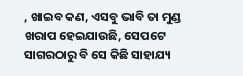, ଖାଇବ କଣ, ଏସବୁ ଭାବି ତା ମୁଣ୍ଡ ଖରାପ ହେଇଯାଉଛି, ସେପଟେ ସାଗରଠାରୁ ବି ସେ କିଛି ସାହାଯ୍ୟ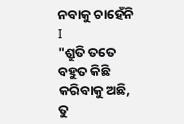ନବାକୁ ଚାହେଁନି I
"ଶ୍ରୁତି ତତେ ବହୁତ କିଛି କରିବାକୁ ଅଛି, ତୁ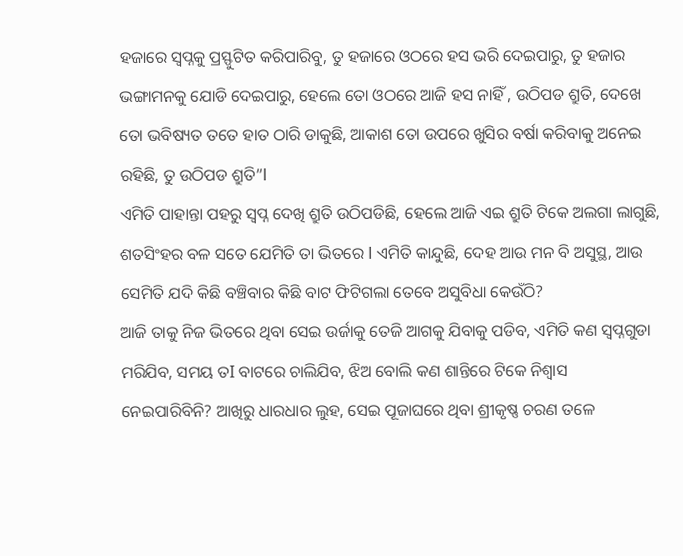ହଜାରେ ସ୍ୱପ୍ନକୁ ପ୍ରସ୍ଫୁଟିତ କରିପାରିବୁ, ତୁ ହଜାରେ ଓଠରେ ହସ ଭରି ଦେଇପାରୁ, ତୁ ହଜାର ଭଙ୍ଗାମନକୁ ଯୋଡି ଦେଇପାରୁ, ହେଲେ ତୋ ଓଠରେ ଆଜି ହସ ନାହିଁ , ଉଠିପଡ ଶ୍ରୁତି, ଦେଖେ ତୋ ଭବିଷ୍ୟତ ତତେ ହାତ ଠାରି ଡାକୁଛି, ଆକାଶ ତୋ ଉପରେ ଖୁସିର ବର୍ଷା କରିବାକୁ ଅନେଇ ରହିଛି, ତୁ ଉଠିପଡ ଶ୍ରୁତି”I
ଏମିତି ପାହାନ୍ତା ପହରୁ ସ୍ବପ୍ନ ଦେଖି ଶ୍ରୁତି ଉଠିପଡିଛି, ହେଲେ ଆଜି ଏଇ ଶ୍ରୁତି ଟିକେ ଅଲଗା ଲାଗୁଛି, ଶତସିଂହର ବଳ ସତେ ଯେମିତି ତା ଭିତରେ I ଏମିତି କାନ୍ଦୁଛି, ଦେହ ଆଉ ମନ ବି ଅସୁସ୍ଥ, ଆଉ ସେମିତି ଯଦି କିଛି ବଞ୍ଚିବାର କିଛି ବାଟ ଫିଟିଗଲା ତେବେ ଅସୁବିଧା କେଉଁଠି?
ଆଜି ତାକୁ ନିଜ ଭିତରେ ଥିବା ସେଇ ଉର୍ଜାକୁ ତେଜି ଆଗକୁ ଯିବାକୁ ପଡିବ, ଏମିତି କଣ ସ୍ବପ୍ନଗୁଡା ମରିଯିବ, ସମୟ ତI ବାଟରେ ଚାଲିଯିବ, ଝିଅ ବୋଲି କଣ ଶାନ୍ତିରେ ଟିକେ ନିଶ୍ୱାସ ନେଇପାରିବିନି? ଆଖିରୁ ଧାରଧାର ଲୁହ, ସେଇ ପୂଜାଘରେ ଥିବା ଶ୍ରୀକୃଷ୍ଣ ଚରଣ ତଳେ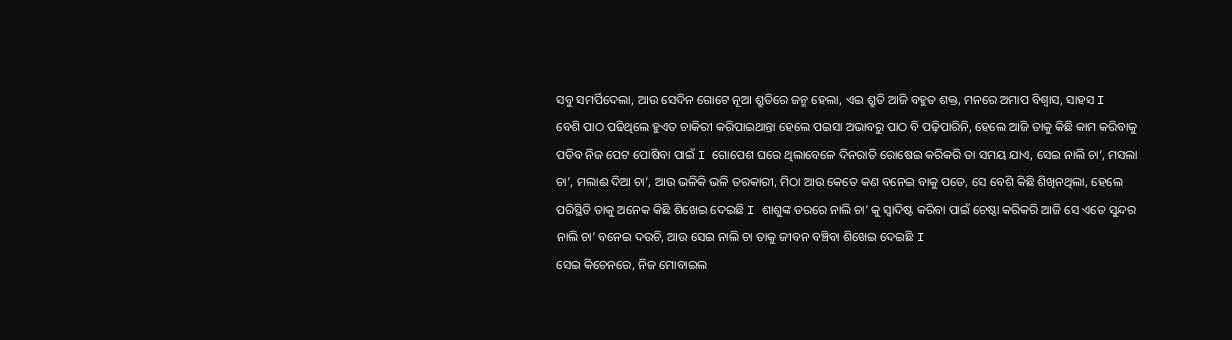ସବୁ ସମର୍ପିଦେଲା, ଆଉ ସେଦିନ ଗୋଟେ ନୂଆ ଶ୍ରୁତିରେ ଜନ୍ମ ହେଲା, ଏଇ ଶ୍ରୁତି ଆଜି ବହୁତ ଶକ୍ତ, ମନରେ ଅମାପ ବିଶ୍ୱାସ, ସାହସ I
ବେଶି ପାଠ ପଢିଥିଲେ ହୁଏତ ଚାକିରୀ କରିପାଇଥାନ୍ତା ହେଲେ ପଇସା ଅଭାବରୁ ପାଠ ବି ପଢ଼ିପାରିନି, ହେଲେ ଆଜି ତାକୁ କିଛି କାମ କରିବାକୁ ପଡିବ ନିଜ ପେଟ ପୋଷିବା ପାଇଁ I ଗୋପେଶ ଘରେ ଥିଲାବେଳେ ଦିନରାତି ରୋଷେଇ କରିକରି ତା ସମୟ ଯାଏ, ସେଇ ନାଲି ଚା’, ମସଲା ଚା’, ମଲାଈ ଦିଆ ଚା’, ଆଉ ଭଳିକି ଭଳି ତରକାରୀ, ମିଠା ଆଉ କେତେ କଣ ବନେଇ ବାକୁ ପଡେ, ସେ ବେଶି କିଛି ଶିଖିନଥିଲା, ହେଲେ ପରିସ୍ଥିତି ତାକୁ ଅନେକ କିଛି ଶିଖେଇ ଦେଇଛି I ଶାଶୁଙ୍କ ଡରରେ ନାଲି ଚା’ କୁ ସ୍ୱାଦିଷ୍ଟ କରିବା ପାଇଁ ଚେଷ୍ଠା କରିକରି ଆଜି ସେ ଏତେ ସୁନ୍ଦର ନାଲି ଚା’ ବନେଇ ଦଉଚି, ଆଉ ସେଇ ନାଲି ଚା ତାକୁ ଜୀବନ ବଞ୍ଚିବା ଶିଖେଇ ଦେଇଛି I
ସେଇ କିଚେନରେ, ନିଜ ମୋବାଇଲ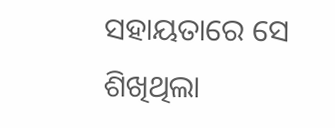ସହାୟତାରେ ସେ ଶିଖିଥିଲା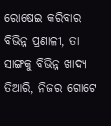ରୋଷେଇ କରିବାର ବିଭିନ୍ନ ପ୍ରଣାଳୀ, ତା ସାଙ୍ଗକୁ ବିଭିନ୍ନ ଖାଦ୍ୟ ତିଆରି, ନିଜର ଗୋଟେ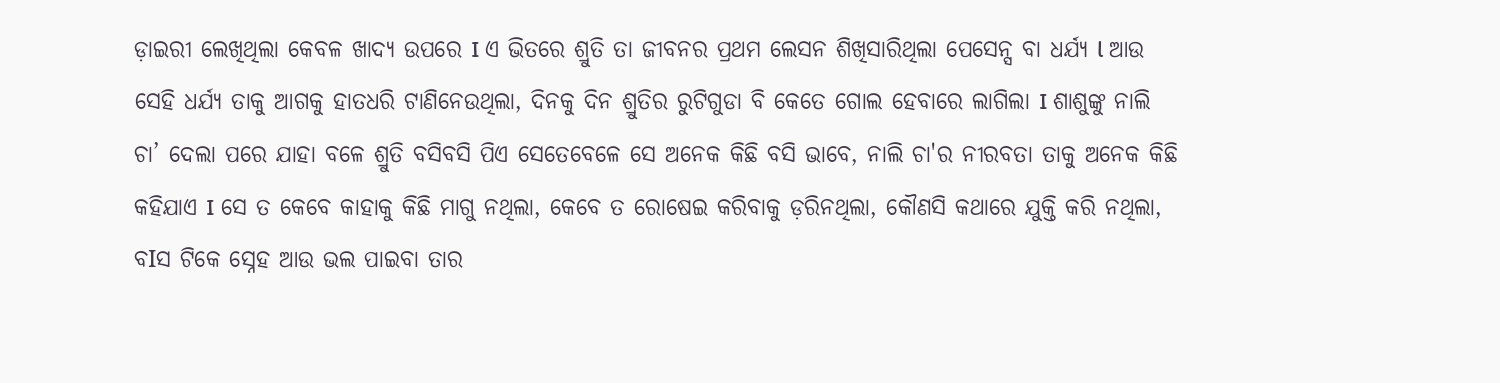ଡ଼ାଇରୀ ଲେଖିଥିଲା କେବଳ ଖାଦ୍ୟ ଉପରେ I ଏ ଭିତରେ ଶ୍ରୁତି ତା ଜୀବନର ପ୍ରଥମ ଲେସନ ଶିଖିସାରିଥିଲା ପେସେନ୍ସ ବା ଧର୍ଯ୍ୟ l ଆଉ ସେହି ଧର୍ଯ୍ୟ ତାକୁ ଆଗକୁ ହାତଧରି ଟାଣିନେଉଥିଲା, ଦିନକୁ ଦିନ ଶ୍ରୁତିର ରୁଟିଗୁଡା ବି କେତେ ଗୋଲ ହେବାରେ ଲାଗିଲା I ଶାଶୁଙ୍କୁ ନାଲି ଚା’ ଦେଲା ପରେ ଯାହା ବଳେ ଶ୍ରୁତି ବସିବସି ପିଏ ସେତେବେଳେ ସେ ଅନେକ କିଛି ବସି ଭାବେ, ନାଲି ଚା'ର ନୀରବତା ତାକୁ ଅନେକ କିଛି କହିଯାଏ I ସେ ତ କେବେ କାହାକୁ କିଛି ମାଗୁ ନଥିଲା, କେବେ ତ ରୋଷେଇ କରିବାକୁ ଡ଼ରିନଥିଲା, କୌଣସି କଥାରେ ଯୁକ୍ତି କରି ନଥିଲା, ବIସ ଟିକେ ସ୍ନେହ ଆଉ ଭଲ ପାଇବା ତାର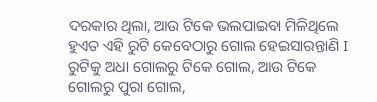ଦରକାର ଥିଲା, ଆଉ ଟିକେ ଭଲପାଇବା ମିଳିଥିଲେ ହୁଏତ ଏହି ରୁଟି କେବେଠାରୁ ଗୋଲ ହେଇସାରନ୍ତାଣି I ରୁଟିକୁ ଅଧା ଗୋଲରୁ ଟିକେ ଗୋଲ, ଆଉ ଟିକେ ଗୋଲରୁ ପୁରା ଗୋଲ,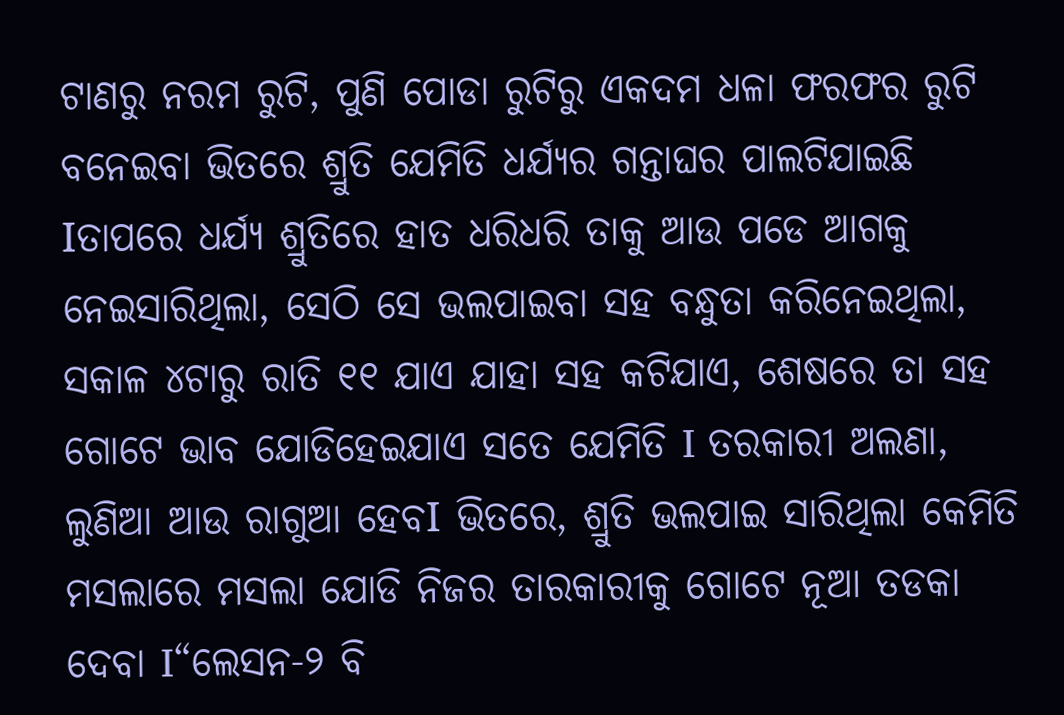ଟାଣରୁ ନରମ ରୁଟି, ପୁଣି ପୋଡା ରୁଟିରୁ ଏକଦମ ଧଳା ଫରଫର ରୁଟି ବନେଇବା ଭିତରେ ଶ୍ରୁତି ଯେମିତି ଧର୍ଯ୍ୟର ଗନ୍ତାଘର ପାଲଟିଯାଇଛି Iତାପରେ ଧର୍ଯ୍ୟ ଶ୍ରୁତିରେ ହାତ ଧରିଧରି ତାକୁ ଆଉ ପଡେ ଆଗକୁ ନେଇସାରିଥିଲା, ସେଠି ସେ ଭଲପାଇବା ସହ ବନ୍ଧୁତା କରିନେଇଥିଲା, ସକାଳ ୪ଟାରୁ ରାତି ୧୧ ଯାଏ ଯାହା ସହ କଟିଯାଏ, ଶେଷରେ ତା ସହ ଗୋଟେ ଭାବ ଯୋଡିହେଇଯାଏ ସତେ ଯେମିତି I ତରକାରୀ ଅଲଣା, ଲୁଣିଆ ଆଉ ରାଗୁଆ ହେବI ଭିତରେ, ଶ୍ରୁତି ଭଲପାଇ ସାରିଥିଲା କେମିତି ମସଲାରେ ମସଲା ଯୋଡି ନିଜର ତାରକାରୀକୁ ଗୋଟେ ନୂଆ ତଡକା ଦେବା I“ଲେସନ-୨ ବି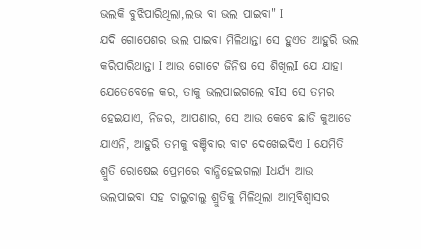ଭଲକି ବୁଝିପାରିଥିଲା,ଲଭ ବା ଭଲ ପାଇବା" I
ଯଦି ଗୋପେଶର ଭଲ ପାଇବା ମିଳିଥାନ୍ତା ସେ ହୁଏତ ଆହୁରି ଭଲ କରିପାରିଥାନ୍ତା I ଆଉ ଗୋଟେ ଜିନିଷ ସେ ଶିଖିଲI ଯେ ଯାହା ଯେତେବେଳେ କର, ତାକୁ ଭଲପାଇଗଲେ ବIସ ସେ ତମର ହେଇଯାଏ, ନିଜର, ଆପଣାର, ସେ ଆଉ କେବେ ଛାଡି କୁଆଡେ ଯାଏନି, ଆହୁରି ତମକୁ ବଞ୍ଚିବାର ବାଟ ଦେଖେଇଦିଏ I ଯେମିତି ଶ୍ରୁତି ରୋଷେଇ ପ୍ରେମରେ ବାନ୍ଧିହେଇଗଲା Iଧର୍ଯ୍ୟ ଆଉ ଭଲପାଇବା ସହ ଚାଲୁଚାଲୁ ଶ୍ରୁତିକୁ ମିଳିଥିଲା ଆତ୍ମବିଶ୍ୱାସର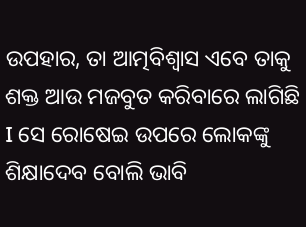ଉପହାର, ତା ଆତ୍ମବିଶ୍ୱାସ ଏବେ ତାକୁ ଶକ୍ତ ଆଉ ମଜବୁତ କରିବାରେ ଲାଗିଛି I ସେ ରୋଷେଇ ଉପରେ ଲୋକଙ୍କୁ ଶିକ୍ଷାଦେବ ବୋଲି ଭାବି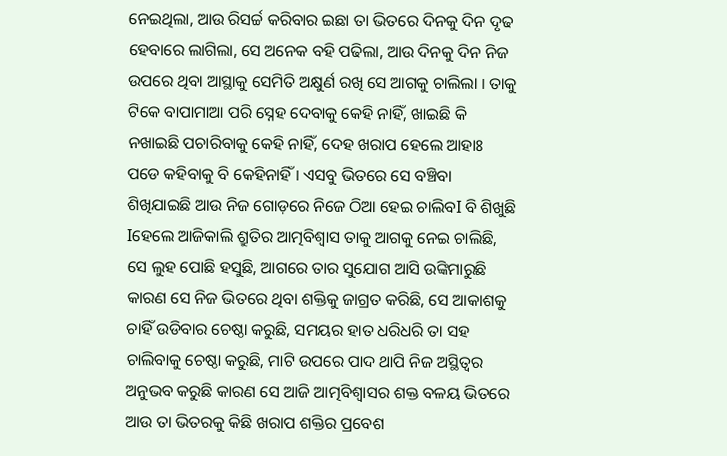ନେଇଥିଲା, ଆଉ ରିସର୍ଚ୍ଚ କରିବାର ଇଛା ତା ଭିତରେ ଦିନକୁ ଦିନ ଦୃଢ ହେବାରେ ଲାଗିଲା, ସେ ଅନେକ ବହି ପଢିଲା, ଆଉ ଦିନକୁ ଦିନ ନିଜ ଉପରେ ଥିବା ଆସ୍ଥାକୁ ସେମିତି ଅକ୍ଷୁର୍ଣ ରଖି ସେ ଆଗକୁ ଚାଲିଲା I ତାକୁ ଟିକେ ବାପାମାଆ ପରି ସ୍ନେହ ଦେବାକୁ କେହି ନାହିଁ, ଖାଇଛି କି ନଖାଇଛି ପଚାରିବାକୁ କେହି ନାହିଁ, ଦେହ ଖରାପ ହେଲେ ଆହାଃ ପଡେ କହିବାକୁ ବି କେହିନାହିଁ I ଏସବୁ ଭିତରେ ସେ ବଞ୍ଚିବା ଶିଖିଯାଇଛି ଆଉ ନିଜ ଗୋଡ଼ରେ ନିଜେ ଠିଆ ହେଇ ଚାଲିବI ବି ଶିଖୁଛି Iହେଲେ ଆଜିକାଲି ଶ୍ରୁତିର ଆତ୍ମବିଶ୍ୱାସ ତାକୁ ଆଗକୁ ନେଇ ଚାଲିଛି, ସେ ଲୁହ ପୋଛି ହସୁଛି, ଆଗରେ ତାର ସୁଯୋଗ ଆସି ଉଙ୍କିମାରୁଛି କାରଣ ସେ ନିଜ ଭିତରେ ଥିବା ଶକ୍ତିକୁ ଜାଗ୍ରତ କରିଛି, ସେ ଆକାଶକୁ ଚାହିଁ ଉଡିବାର ଚେଷ୍ଠା କରୁଛି, ସମୟର ହାତ ଧରିଧରି ତା ସହ ଚାଲିବାକୁ ଚେଷ୍ଠା କରୁଛି, ମାଟି ଉପରେ ପାଦ ଥାପି ନିଜ ଅସ୍ଥିତ୍ୱର ଅନୁଭବ କରୁଛି କାରଣ ସେ ଆଜି ଆତ୍ମବିଶ୍ୱାସର ଶକ୍ତ ବଳୟ ଭିତରେ ଆଉ ତା ଭିତରକୁ କିଛି ଖରାପ ଶକ୍ତିର ପ୍ରବେଶ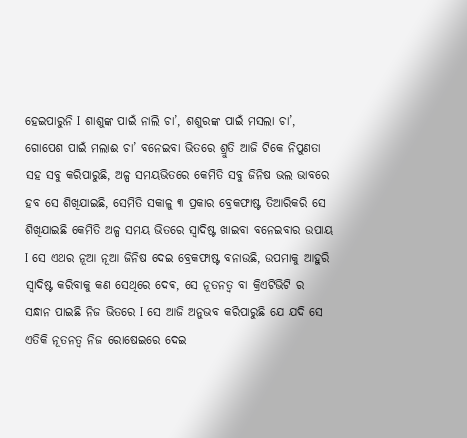ହେଇପାରୁନି I ଶାଶୁଙ୍କ ପାଇଁ ନାଲି ଚା’, ଶଶୁରଙ୍କ ପାଇଁ ମସଲା ଚା’, ଗୋପେଶ ପାଇଁ ମଲାଈ ଚା’ ବନେଇବା ଭିତରେ ଶ୍ରୁତି ଆଜି ଟିକେ ନିପୁଣତା ସହ ସବୁ କରିପାରୁଛି, ଅଳ୍ପ ସମୟଭିତରେ କେମିତି ସବୁ ଜିନିଷ ଭଲ ଭାବରେ ହବ ସେ ଶିଖିଯାଇଛି, ସେମିତି ସକାଳୁ ୩ ପ୍ରକାର ବ୍ରେକଫାଷ୍ଟ ତିଆରିକରି ସେ ଶିଖିଯାଇଛି କେମିତି ଅଳ୍ପ ସମୟ ଭିତରେ ସ୍ୱାଦିଷ୍ଟ ଖାଇବା ବନେଇବାର ଉପାୟ I ସେ ଏଥର ନୂଆ ନୂଆ ଜିନିଷ ଦେଇ ବ୍ରେକଫାଷ୍ଟ ବନାଉଛି, ଉପମାକୁ ଆହୁରି ସ୍ୱାଦିଷ୍ଟ କରିବାକୁ କଣ ସେଥିରେ ଦେଵ, ସେ ନୂତନତ୍ୱ ବା କ୍ରିଏଟିଭିଟି ର ସନ୍ଧାନ ପାଇଛି ନିଜ ଭିତରେ I ସେ ଆଜି ଅନୁଭବ କରିପାରୁଛି ଯେ ଯଦି ସେ ଏତିକି ନୂତନତ୍ୱ ନିଜ ରୋଷେଇରେ ଦେଇ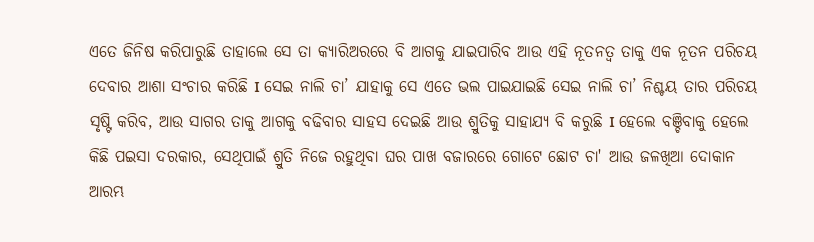ଏତେ ଜିନିଷ କରିପାରୁଛି ତାହାଲେ ସେ ତା କ୍ୟାରିଅରରେ ବି ଆଗକୁ ଯାଇପାରିବ ଆଉ ଏହି ନୂତନତ୍ୱ ତାକୁ ଏକ ନୂତନ ପରିଚୟ ଦେବାର ଆଶା ସଂଚାର କରିଛି I ସେଇ ନାଲି ଚା’ ଯାହାକୁ ସେ ଏତେ ଭଲ ପାଇଯାଇଛି ସେଇ ନାଲି ଚା’ ନିଶ୍ଚୟ ତାର ପରିଚୟ ସୃଷ୍ଟି କରିବ, ଆଉ ସାଗର ତାକୁ ଆଗକୁ ବଢିବାର ସାହସ ଦେଇଛି ଆଉ ଶ୍ରୁତିକୁ ସାହାଯ୍ୟ ବି କରୁଛି I ହେଲେ ବଞ୍ଚିବାକୁ ହେଲେ କିଛି ପଇସା ଦରକାର, ସେଥିପାଇଁ ଶ୍ରୁତି ନିଜେ ରହୁଥିବା ଘର ପାଖ ବଜାରରେ ଗୋଟେ ଛୋଟ ଚା' ଆଉ ଜଳଖିଆ ଦୋକାନ ଆରମ୍ଭ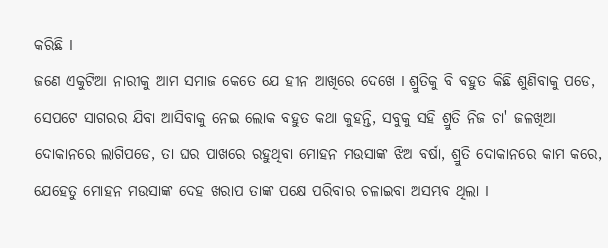କରିଛି I
ଜଣେ ଏକୁଟିଆ ନାରୀକୁ ଆମ ସମାଜ କେତେ ଯେ ହୀନ ଆଖିରେ ଦେଖେ I ଶ୍ରୁତିକୁ ବି ବହୁତ କିଛି ଶୁଣିବାକୁ ପଡେ, ସେପଟେ ସାଗରର ଯିବା ଆସିବାକୁ ନେଇ ଲୋକ ବହୁତ କଥା କୁହନ୍ତି, ସବୁକୁ ସହି ଶ୍ରୁତି ନିଜ ଚା' ଜଳଖିଆ ଦୋକାନରେ ଲାଗିପଡେ, ତା ଘର ପାଖରେ ରହୁଥିବା ମୋହନ ମଉସାଙ୍କ ଝିଅ ବର୍ଷା, ଶ୍ରୁତି ଦୋକାନରେ କାମ କରେ, ଯେହେତୁ ମୋହନ ମଉସାଙ୍କ ଦେହ ଖରାପ ତାଙ୍କ ପକ୍ଷେ ପରିବାର ଚଳାଇବା ଅସମ୍ଭବ ଥିଲା I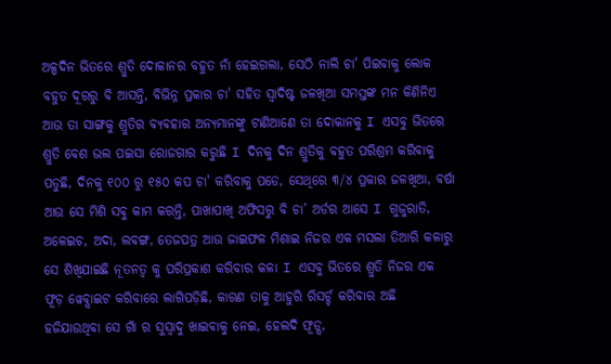ଅଳ୍ପଦିନ ଭିତରେ ଶ୍ରୁତି ଦୋକାନର ବହୁତ ନାଁ ହେଇଗଲା, ସେଠି ନାଲି ଚା' ପିଇବାକୁ ଲୋକ ବହୁତ ଦୂରରୁ ବି ଆସନ୍ତି, ବିଭିନ୍ନ ପ୍ରକାର ଚା' ସହିତ ସ୍ୱାଦିଷ୍ଟ ଜଳଖିଆ ସମସ୍ତଙ୍କ ମନ କିଣିନିଏ ଆଉ ତା ସାଙ୍ଗକୁ ଶ୍ରୁତିର ବ୍ୟବହାର ଅନ୍ୟମାନଙ୍କୁ ଟାଣିଆଣେ ତା ଦୋକାନକୁ I ଏସବୁ ଭିତରେ ଶ୍ରୁତି ବେଶ ଭଲ ପଇସା ରୋଜଗାର କରୁଛି I ଦିନକୁ ଦିନ ଶ୍ରୁତିକୁ ବହୁତ ପରିଶ୍ରମ କରିବାକୁ ପଡୁଛି, ଦିନକୁ ୧୦୦ ରୁ ୧୫୦ କପ ଚା' କରିବାକୁ ପଡେ, ସେଥିରେ ୩/୪ ପ୍ରକାର ଜଳଖିଆ, ବର୍ଷା ଆଉ ସେ ମିଶି ସବୁ କାମ କରନ୍ତି, ପାଖାପାଖି ଅଫିସରୁ ବି ଚା’ ଅର୍ଡର ଆସେ I ଗୁଜୁରାତି, ଅଳେଇଚ, ଅଦା, ଲବଙ୍ଗ, ତେଜପତ୍ର ଆଉ ଜାଇଫଳ ମିଶାଇ ନିଜର ଏକ ମସଲା ତିଆରି କଳାରୁ ସେ ଶିଖିଯାଇଛି ନୂତନତ୍ୱ କୁ ପରିପ୍ରକାଶ କରିବାର କଳା I ଏସବୁ ଭିତରେ ଶ୍ରୁତି ନିଜର ଏକ ଫୂଡ଼ ୱେବ୍ସାଇଟ କରିବାରେ ଲାଗିପଡ଼ିଛି, କାରଣ ତାକୁ ଆହୁରି ରିସର୍ଚ୍ଚ କରିବାର ଅଛି ହଜିଯାଉଥିବା ସେ ଗାଁ ର ସୁସ୍ୱାଦୁ ଖାଇବାକୁ ନେଇ, ହେଲଦି ଫୂଡ୍ସ,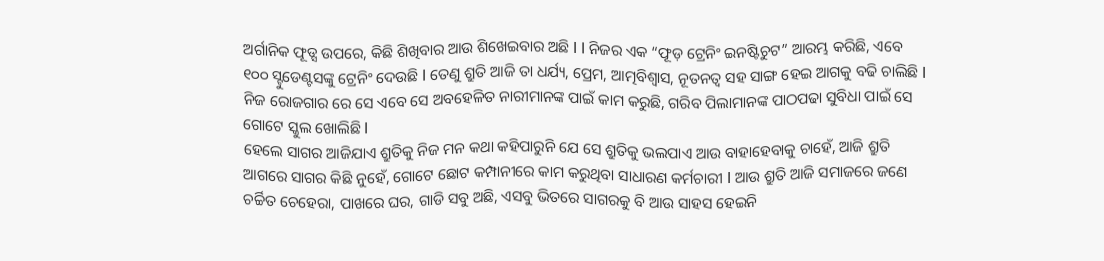ଅର୍ଗାନିକ ଫୂଡ୍ସ ଉପରେ, କିଛି ଶିଖିବାର ଆଉ ଶିଖେଇବାର ଅଛି I I ନିଜର ଏକ “ଫୂଡ଼ ଟ୍ରେନିଂ ଇନଷ୍ଟିଚୁଟ” ଆରମ୍ଭ କରିଛି, ଏବେ ୧୦୦ ସ୍ଟୁଡେଣ୍ଟସଙ୍କୁ ଟ୍ରେନିଂ ଦେଉଛି I ତେଣୁ ଶ୍ରୁତି ଆଜି ତା ଧର୍ଯ୍ୟ, ପ୍ରେମ, ଆତ୍ମବିଶ୍ୱାସ, ନୂତନତ୍ୱ ସହ ସାଙ୍ଗ ହେଇ ଆଗକୁ ବଢି ଚାଲିଛି I ନିଜ ରୋଜଗାର ରେ ସେ ଏବେ ସେ ଅବହେଳିତ ନାରୀମାନଙ୍କ ପାଇଁ କାମ କରୁଛି, ଗରିବ ପିଲାମାନଙ୍କ ପାଠପଢା ସୁବିଧା ପାଇଁ ସେ ଗୋଟେ ସ୍କୁଲ ଖୋଲିଛି I
ହେଲେ ସାଗର ଆଜିଯାଏ ଶ୍ରୁତିକୁ ନିଜ ମନ କଥା କହିପାରୁନି ଯେ ସେ ଶ୍ରୁତିକୁ ଭଲପାଏ ଆଉ ବାହାହେବାକୁ ଚାହେଁ, ଆଜି ଶ୍ରୁତି ଆଗରେ ସାଗର କିଛି ନୁହେଁ, ଗୋଟେ ଛୋଟ କମ୍ପାନୀରେ କାମ କରୁଥିବା ସାଧାରଣ କର୍ମଚାରୀ I ଆଉ ଶ୍ରୁତି ଆଜି ସମାଜରେ ଜଣେ ଚର୍ଚ୍ଚିତ ଚେହେରା, ପାଖରେ ଘର, ଗାଡି ସବୁ ଅଛି, ଏସବୁ ଭିତରେ ସାଗରକୁ ବି ଆଉ ସାହସ ହେଇନି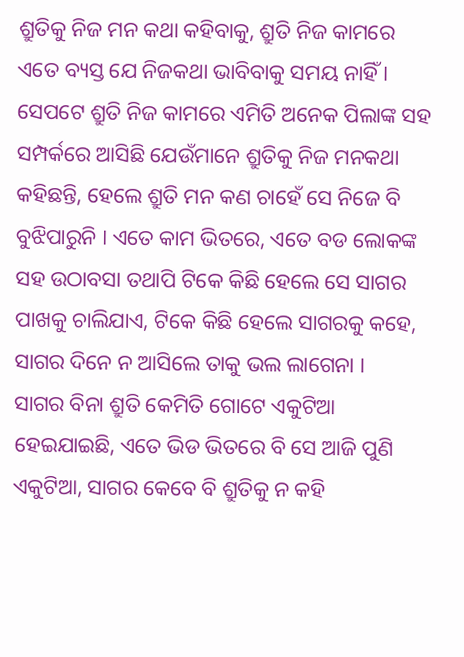ଶ୍ରୁତିକୁ ନିଜ ମନ କଥା କହିବାକୁ, ଶ୍ରୁତି ନିଜ କାମରେ ଏତେ ବ୍ୟସ୍ତ ଯେ ନିଜକଥା ଭାବିବାକୁ ସମୟ ନାହିଁ I ସେପଟେ ଶ୍ରୁତି ନିଜ କାମରେ ଏମିତି ଅନେକ ପିଲାଙ୍କ ସହ ସମ୍ପର୍କରେ ଆସିଛି ଯେଉଁମାନେ ଶ୍ରୁତିକୁ ନିଜ ମନକଥା କହିଛନ୍ତି, ହେଲେ ଶ୍ରୁତି ମନ କଣ ଚାହେଁ ସେ ନିଜେ ବି ବୁଝିପାରୁନି I ଏତେ କାମ ଭିତରେ, ଏତେ ବଡ ଲୋକଙ୍କ ସହ ଉଠାବସା ତଥାପି ଟିକେ କିଛି ହେଲେ ସେ ସାଗର ପାଖକୁ ଚାଲିଯାଏ, ଟିକେ କିଛି ହେଲେ ସାଗରକୁ କହେ, ସାଗର ଦିନେ ନ ଆସିଲେ ତାକୁ ଭଲ ଲାଗେନା I
ସାଗର ବିନା ଶ୍ରୁତି କେମିତି ଗୋଟେ ଏକୁଟିଆ ହେଇଯାଇଛି, ଏତେ ଭିଡ ଭିତରେ ବି ସେ ଆଜି ପୁଣି ଏକୁଟିଆ, ସାଗର କେବେ ବି ଶ୍ରୁତିକୁ ନ କହି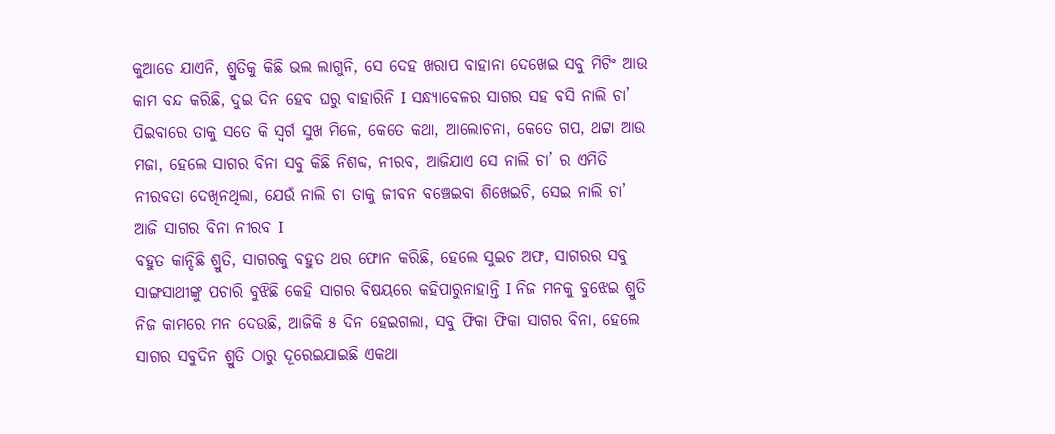କୁଆଡେ ଯାଏନି, ଶ୍ରୁତିକୁ କିଛି ଭଲ ଲାଗୁନି, ସେ ଦେହ ଖରାପ ବାହାନା ଦେଖେଇ ସବୁ ମିଟିଂ ଆଉ କାମ ବନ୍ଦ କରିଛି, ଦୁଇ ଦିନ ହେବ ଘରୁ ବାହାରିନି I ସନ୍ଧ୍ୟାବେଳର ସାଗର ସହ ବସି ନାଲି ଚା’ ପିଇବାରେ ତାକୁ ସତେ କି ସ୍ୱର୍ଗ ସୁଖ ମିଳେ, କେତେ କଥା, ଆଲୋଚନା, କେତେ ଗପ, ଥଟ୍ଟା ଆଉ ମଜା, ହେଲେ ସାଗର ବିନା ସବୁ କିଛି ନିଶବ୍ଦ, ନୀରବ, ଆଜିଯାଏ ସେ ନାଲି ଚା’ ର ଏମିତି ନୀରବତା ଦେଖିନଥିଲା, ଯେଉଁ ନାଲି ଚା ତାକୁ ଜୀବନ ବଞ୍ଚେଇବା ଶିଖେଇଚି, ସେଇ ନାଲି ଚା’ ଆଜି ସାଗର ବିନା ନୀରବ I
ବହୁତ କାନ୍ଦିଛି ଶ୍ରୁତି, ସାଗରକୁ ବହୁତ ଥର ଫୋନ କରିଛି, ହେଲେ ସୁଇଚ ଅଫ, ସାଗରର ସବୁ ସାଙ୍ଗସାଥୀଙ୍କୁ ପଚାରି ବୁଝିଛି କେହି ସାଗର ବିଷୟରେ କହିପାରୁନାହାନ୍ତି I ନିଜ ମନକୁ ବୁଝେଇ ଶ୍ରୁତି ନିଜ କାମରେ ମନ ଦେଉଛି, ଆଜିକି ୫ ଦିନ ହେଇଗଲା, ସବୁ ଫିକା ଫିକା ସାଗର ବିନା, ହେଲେ ସାଗର ସବୁଦିନ ଶ୍ରୁତି ଠାରୁ ଦୂରେଇଯାଇଛି ଏକଥା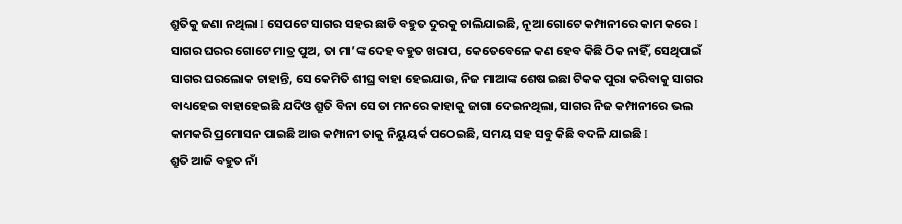ଶ୍ରୁତିକୁ ଜଣା ନଥିଲା I ସେପଟେ ସାଗର ସହର ଛାଡି ବହୁତ ଦୁରକୁ ଚାଲିଯାଇଛି, ନୂଆ ଗୋଟେ କମ୍ପାନୀରେ କାମ କରେ I ସାଗର ଘରର ଗୋଟେ ମାତ୍ର ପୁଅ, ତା ମା’ଙ୍କ ଦେହ ବହୁତ ଖରାପ, କେତେବେଳେ କଣ ହେବ କିଛି ଠିକ ନାହିଁ, ସେଥିପାଇଁ ସାଗର ଘରଲୋକ ଚାହାନ୍ତି, ସେ କେମିତି ଶୀଘ୍ର ବାହା ହେଇଯାଉ, ନିଜ ମାଆଙ୍କ ଶେଷ ଇଛା ଟିକକ ପୁରା କରିବାକୁ ସାଗର ବାଧ୍ୟହେଇ ବାହାହେଇଛି ଯଦିଓ ଶ୍ରୁତି ବିନା ସେ ତା ମନରେ କାହାକୁ ଜାଗା ଦେଇନଥିଲା, ସାଗର ନିଜ କମ୍ପାନୀରେ ଭଲ କାମକରି ପ୍ରମୋସନ ପାଇଛି ଆଉ କମ୍ପାନୀ ତାକୁ ନିୟୁୟର୍କ ପଠେଇଛି, ସମୟ ସହ ସବୁ କିଛି ବଦଳି ଯାଇଛି I
ଶ୍ରୁତି ଆଜି ବହୁତ ନାଁ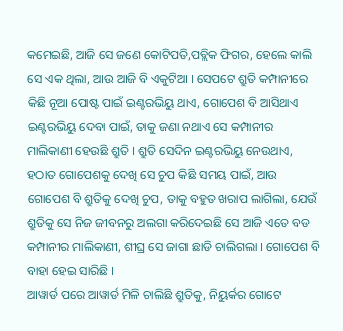କମେଇଛି, ଆଜି ସେ ଜଣେ କୋଟିପତି,ପବ୍ଲିକ ଫିଗର, ହେଲେ କାଲି ସେ ଏକ ଥିଲା, ଆଉ ଆଜି ବି ଏକୁଟିଆ I ସେପଟେ ଶ୍ରୁତି କମ୍ପାନୀରେ କିଛି ନୂଆ ପୋଷ୍ଟ ପାଇଁ ଇଣ୍ଟରଭିୟୁ ଥାଏ, ଗୋପେଶ ବି ଆସିଥାଏ ଇଣ୍ଟରଭିୟୁ ଦେବା ପାଇଁ, ତାକୁ ଜଣା ନଥାଏ ସେ କମ୍ପାନୀର ମାଲିକାଣୀ ହେଉଛି ଶ୍ରୁତି I ଶ୍ରୁତି ସେଦିନ ଇଣ୍ଟରଭିୟୁ ନେଉଥାଏ, ହଠାତ ଗୋପେଶକୁ ଦେଖି ସେ ଚୁପ କିଛି ସମୟ ପାଇଁ, ଆଉ ଗୋପେଶ ବି ଶ୍ରୁତିକୁ ଦେଖି ଚୁପ, ତାକୁ ବହୁତ ଖରାପ ଲାଗିଲା, ଯେଉଁ ଶ୍ରୁତିକୁ ସେ ନିଜ ଜୀବନରୁ ଅଲଗା କରିଦେଇଛି ସେ ଆଜି ଏତେ ବଡ କମ୍ପାନୀର ମାଲିକାଣୀ, ଶୀଘ୍ର ସେ ଜାଗା ଛାଡି ଚାଲିଗଲା I ଗୋପେଶ ବି ବାହା ହେଇ ସାରିଛି I
ଆୱାର୍ଡ ପରେ ଆୱାର୍ଡ ମିଳି ଚାଲିଛି ଶ୍ରୁତିକୁ, ନିୟୁର୍କର ଗୋଟେ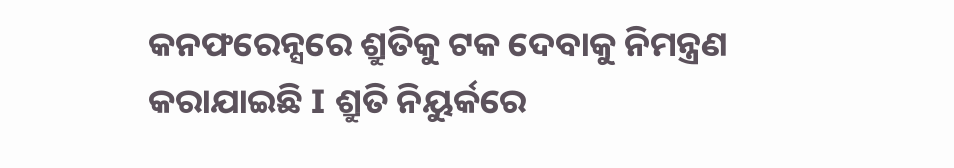କନଫରେନ୍ସରେ ଶ୍ରୁତିକୁ ଟକ ଦେବାକୁ ନିମନ୍ତ୍ରଣ କରାଯାଇଛି I ଶ୍ରୁତି ନିୟୁର୍କରେ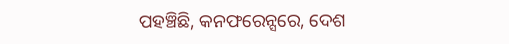ପହଞ୍ଚିଛି, କନଫରେନ୍ସରେ, ଦେଶ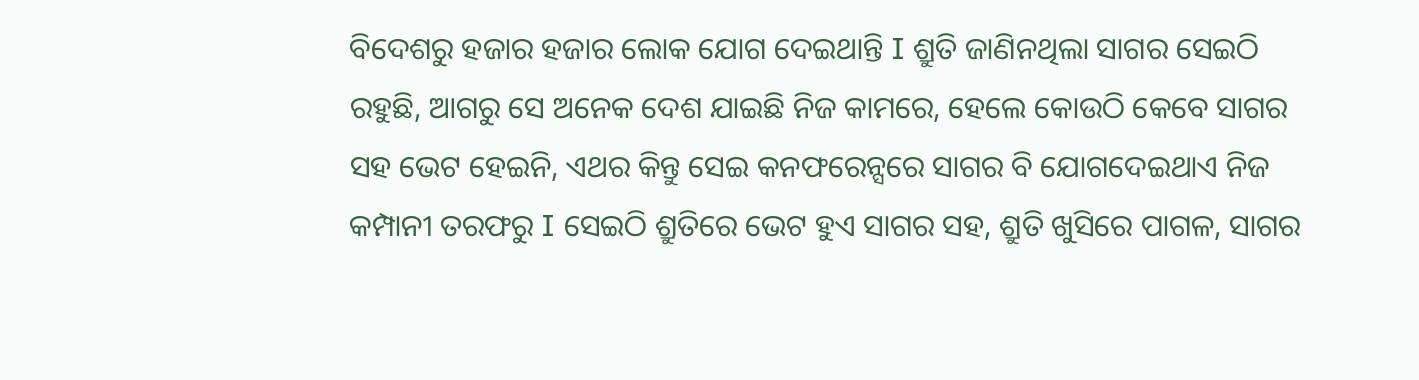ବିଦେଶରୁ ହଜାର ହଜାର ଲୋକ ଯୋଗ ଦେଇଥାନ୍ତି I ଶ୍ରୁତି ଜାଣିନଥିଲା ସାଗର ସେଇଠି ରହୁଛି, ଆଗରୁ ସେ ଅନେକ ଦେଶ ଯାଇଛି ନିଜ କାମରେ, ହେଲେ କୋଉଠି କେବେ ସାଗର ସହ ଭେଟ ହେଇନି, ଏଥର କିନ୍ତୁ ସେଇ କନଫରେନ୍ସରେ ସାଗର ବି ଯୋଗଦେଇଥାଏ ନିଜ କମ୍ପାନୀ ତରଫରୁ I ସେଇଠି ଶ୍ରୁତିରେ ଭେଟ ହୁଏ ସାଗର ସହ, ଶ୍ରୁତି ଖୁସିରେ ପାଗଳ, ସାଗର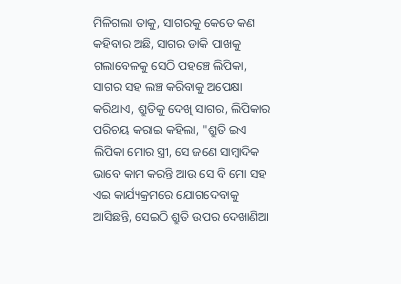ମିଳିଗଲା ତାକୁ, ସାଗରକୁ କେତେ କଣ କହିବାର ଅଛି, ସାଗର ଡାକି ପାଖକୁ ଗଲାବେଳକୁ ସେଠି ପହଞ୍ଚେ ଲିପିକା, ସାଗର ସହ ଲଞ୍ଚ କରିବାକୁ ଅପେକ୍ଷା କରିଥାଏ, ଶ୍ରୁତିକୁ ଦେଖି ସାଗର, ଲିପିକାର ପରିଚୟ କରାଇ କହିଲା, "ଶ୍ରୁତି ଇଏ ଲିପିକା ମୋର ସ୍ତ୍ରୀ, ସେ ଜଣେ ସାମ୍ବାଦିକ ଭାବେ କାମ କରନ୍ତି ଆଉ ସେ ବି ମୋ ସହ ଏଇ କାର୍ଯ୍ୟକ୍ରମରେ ଯୋଗଦେବାକୁ ଆସିଛନ୍ତି, ସେଇଠି ଶ୍ରୁତି ଉପର ଦେଖାଣିଆ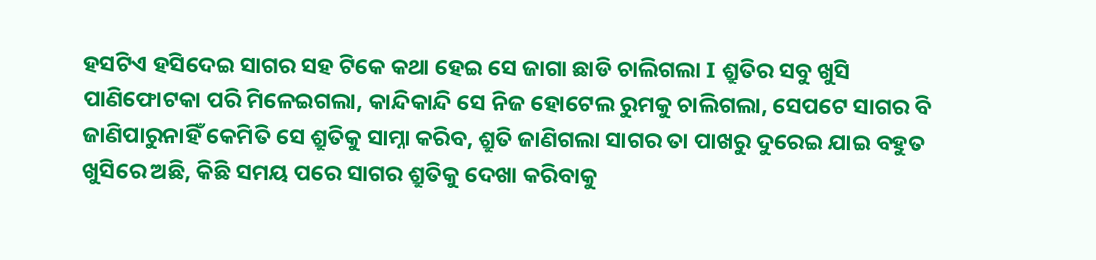ହସଟିଏ ହସିଦେଇ ସାଗର ସହ ଟିକେ କଥା ହେଇ ସେ ଜାଗା ଛାଡି ଚାଲିଗଲା I ଶ୍ରୁତିର ସବୁ ଖୁସି ପାଣିଫୋଟକା ପରି ମିଳେଇଗଲା, କାନ୍ଦିକାନ୍ଦି ସେ ନିଜ ହୋଟେଲ ରୁମକୁ ଚାଲିଗଲା, ସେପଟେ ସାଗର ବି ଜାଣିପାରୁନାହିଁ କେମିତି ସେ ଶ୍ରୁତିକୁ ସାମ୍ନା କରିବ, ଶ୍ରୁତି ଜାଣିଗଲା ସାଗର ତା ପାଖରୁ ଦୁରେଇ ଯାଇ ବହୁତ ଖୁସିରେ ଅଛି, କିଛି ସମୟ ପରେ ସାଗର ଶ୍ରୁତିକୁ ଦେଖା କରିବାକୁ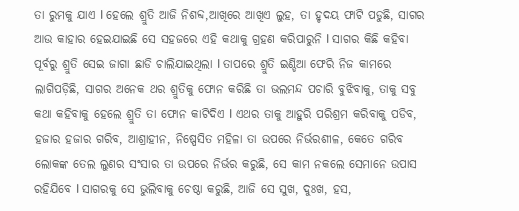ତା ରୁମକୁ ଯାଏ I ହେଲେ ଶ୍ରୁତି ଆଜି ନିଶବ୍ଦ,ଆଖିରେ ଆଖିଏ ଲୁହ, ତା ହୃଦୟ ଫାଟି ପଡୁଛି, ସାଗର ଆଉ କାହାର ହେଇଯାଇଛି ସେ ସହଜରେ ଏହି କଥାକୁ ଗ୍ରହଣ କରିପାରୁନି I ସାଗର କିଛି କହିବା ପୂର୍ବରୁ ଶ୍ରୁତି ସେଇ ଜାଗା ଛାଡି ଚାଲିଯାଇଥିଲା I ତାପରେ ଶ୍ରୁତି ଇଣ୍ଡିଆ ଫେରି ନିଜ କାମରେ ଲାଗିପଡ଼ିଛି, ସାଗର ଅନେକ ଥର ଶ୍ରୁତିକୁ ଫୋନ କରିଛି ତା ଭଲମନ୍ଦ ପଚାରି ବୁଝିବାକୁ, ତାକୁ ସବୁ କଥା କହିବାକୁ ହେଲେ ଶ୍ରୁତି ତା ଫୋନ କାଟିଦିଏ I ଏଥର ତାକୁ ଆହୁରି ପରିଶ୍ରମ କରିବାକୁ ପଡିବ, ହଜାର ହଜାର ଗରିବ, ଆଶ୍ରାହୀନ, ନିଷ୍ପେସିତ ମହିଳା ତା ଉପରେ ନିର୍ଭରଶୀଳ, କେତେ ଗରିବ ଲୋକଙ୍କ ତେଲ ଲୁଣର ସଂସାର ତା ଉପରେ ନିର୍ଭର କରୁଛି, ସେ କାମ ନକଲେ ସେମାନେ ଉପାସ ରହିଯିବେ I ସାଗରକୁ ସେ ଭୁଲିବାକୁ ଚେଷ୍ଠା କରୁଛି, ଆଜି ସେ ସୁଖ, ଦୁଃଖ, ହସ,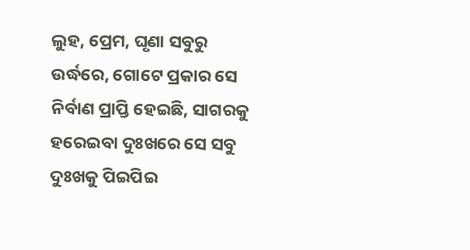ଲୁହ, ପ୍ରେମ, ଘୃଣା ସବୁରୁ ଉର୍ଦ୍ଧରେ, ଗୋଟେ ପ୍ରକାର ସେ ନିର୍ବାଣ ପ୍ରାପ୍ତି ହେଇଛି, ସାଗରକୁ ହରେଇବା ଦୁଃଖରେ ସେ ସବୁ ଦୁଃଖକୁ ପିଇପିଇ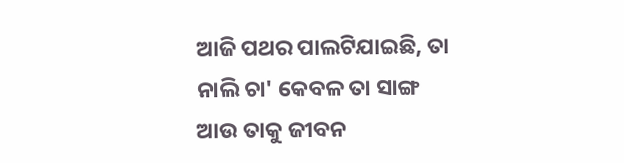ଆଜି ପଥର ପାଲଟିଯାଇଛି, ତା ନାଲି ଚା' କେବଳ ତା ସାଙ୍ଗ ଆଉ ତାକୁ ଜୀବନ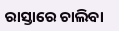ରାସ୍ତାରେ ଚାଲିବା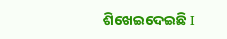ଶିଖେଇଦେଇଛି I